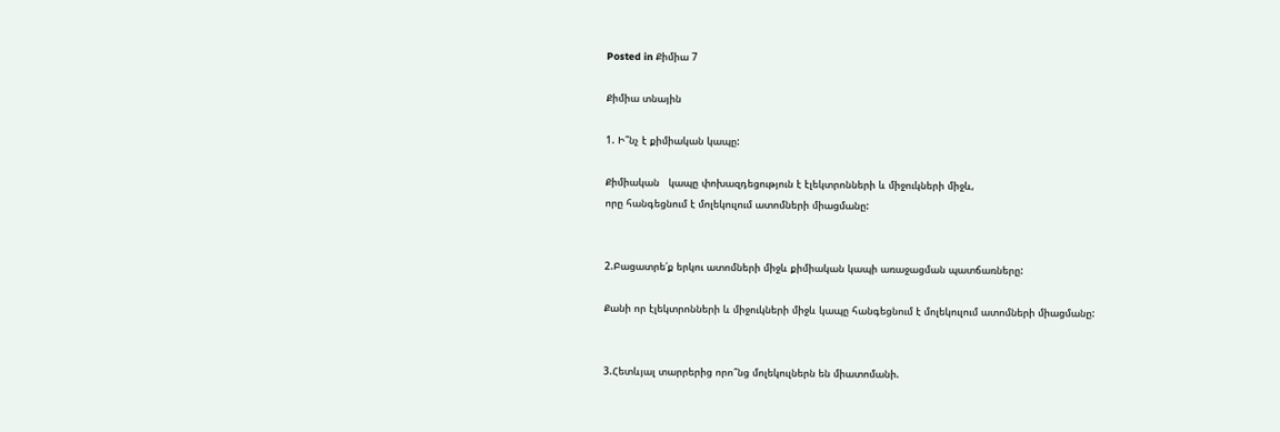Posted in Քիմիա 7

Քիմիա տնային

1. Ի՞նչ է քիմիական կապը:

Քիմիական   կապը փոխազդեցություն է էլեկտրոնների և միջուկների միջև,
որը հանգեցնում է մոլեկուլում ատոմների միացմանը:


2.Բացատրե՛ք երկու ատոմների միջև քիմիական կապի առաջացման պատճառները:

Քանի որ էլեկտրոնների և միջուկների միջև կապը հանգեցնում է մոլեկուլում ատոմների միացմանը:


3.Հետևյալ տարրերից որո՞նց մոլեկուլներն են միատոմանի.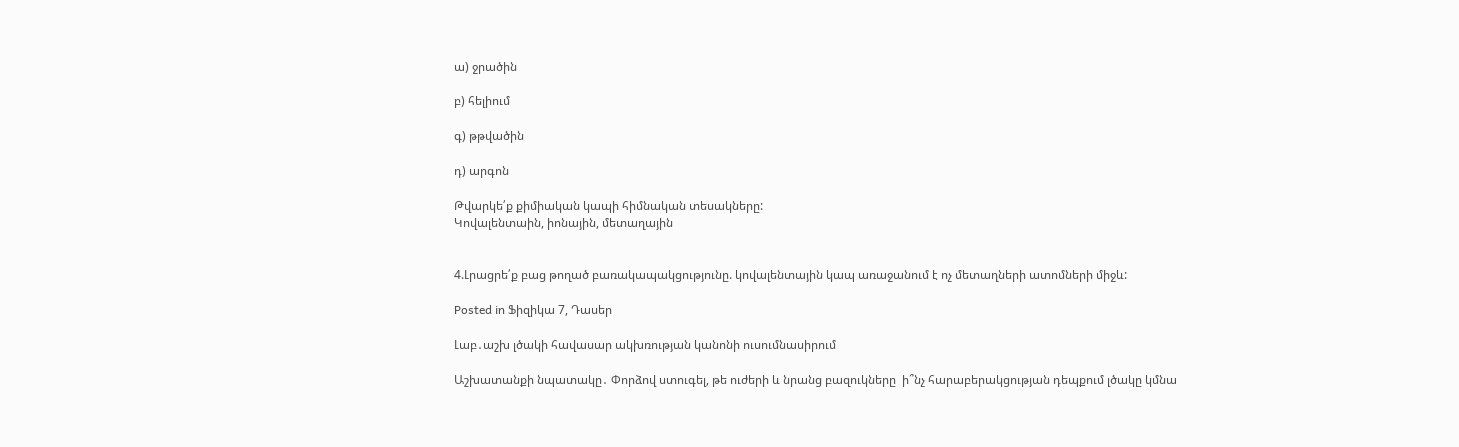ա) ջրածին

բ) հելիում

գ) թթվածին

դ) արգոն

Թվարկե՛ք քիմիական կապի հիմնական տեսակները:
Կովալենտաին, իոնային, մետաղային


4.Լրացրե՛ք բաց թողած բառակապակցությունը. կովալենտային կապ առաջանում է ոչ մետաղների ատոմների միջև:

Posted in Ֆիզիկա 7, Դասեր

Լաբ․աշխ լծակի հավասար ակխռության կանոնի ուսումնասիրում

Աշխատանքի նպատակը․ Փորձով ստուգել, թե ուժերի և նրանց բազուկները  ի՞նչ հարաբերակցության դեպքում լծակը կմնա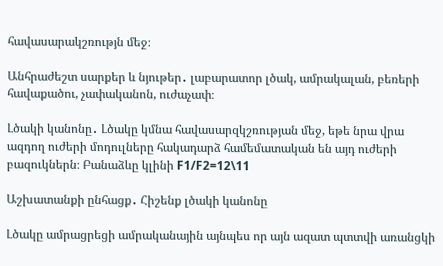հավասարակշռությն մեջ։

Անհրաժեշտ սարքեր և նյութեր․ լաբարատոր լծակ, ամրակալան, բեռերի հավաքածու, չափականոն, ուժաչափ։

Լծակի կանոնը․ Լծակը կմնա հավասարզկշռության մեջ, եթե նրա վրա ազդող ուժերի մոդուլները հակադարձ համեմատական են այդ ուժերի բազուկներն։ Բանաձևը կլինի F1/F2=12\11

Աշխատանքի ընհացք․ Հիշենք լծակի կանոնը

Լծակը ամրացրեցի ամրականային այնպես որ այն ազատ պտտվի առանցկի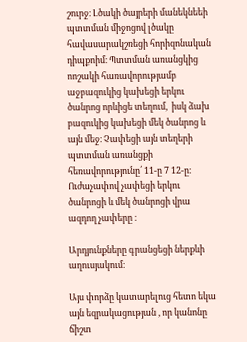շուրջ։ Լծակի ծայրերի մանեկնեեի պտտման միջոցով լծակը հավասարակշռեցի հորիզոնական դիպքոիմ։ Պտտման առանցկից ոոշակի հառավորությամբ աջբազուկից կախեցի երկու ծանրոց որևիցե տեղում,  իսկ ձախ բազուկից կախեցի մեկ ծանրոց և այն մեջ։ Չափեցի այն տեղերի պտտման առանցքի հեռավորությունը՛ 11-ը 7 12-ը։ Ուժաչափով չափեցի երկու ծանրոցի և մեկ ծանրոցի վրա ազդող չափերը ։

Արդյունքները գրանցեցի ներքևի աղուսյակում։

Այս փորձը կատարելուց հետո եկա այն եզրակացության , որ կանոնը ճիշտ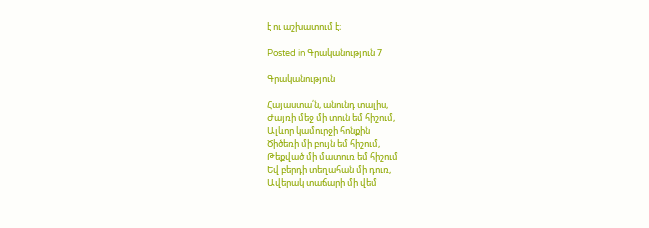է ու աշխատում է։

Posted in Գրականություն 7

Գրականություն

Հայաստա՛ն, անունդ տալիս,
Ժայռի մեջ մի տուն եմ հիշում,
Ալևոր կամուրջի հոնքին
Ծիծեռի մի բույն եմ հիշում,
Թեքված մի մատուռ եմ հիշում
Եվ բերդի տեղահան մի դուռ,
Ավերակ տաճարի մի վեմ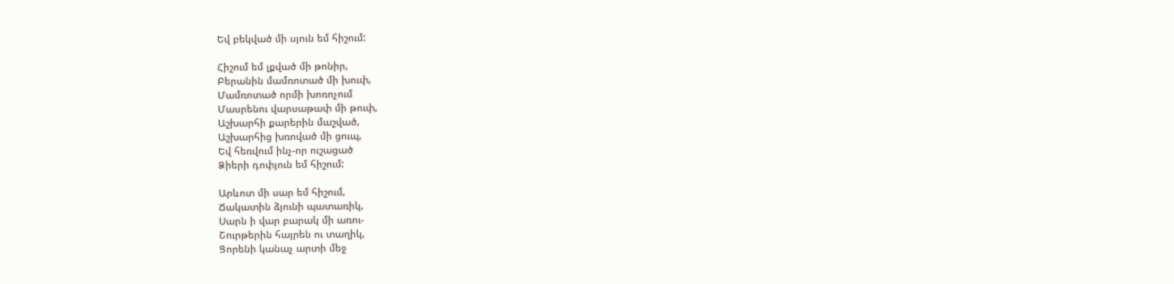Եվ բեկված մի սյուն եմ հիշում:

Հիշում եմ լքված մի թոնիր,
Բերանին մամռոտած մի խուփ,
Մամռոտած որմի խոռոչում
Մասրենու վարսաթափ մի թուփ,
Աշխարհի քարերին մաշված,
Աշխարհից խռոված մի ցուպ,
Եվ հեռվում ինչ-որ ուշացած
Ձիերի դոփյուն եմ հիշում:

Արևոտ մի սար եմ հիշում,
Ճակատին ձյունի պատառիկ,
Սարն ի վար բարակ մի առու-
Շուրթերին հայրեն ու տաղիկ,
Ցորենի կանաչ արտի մեջ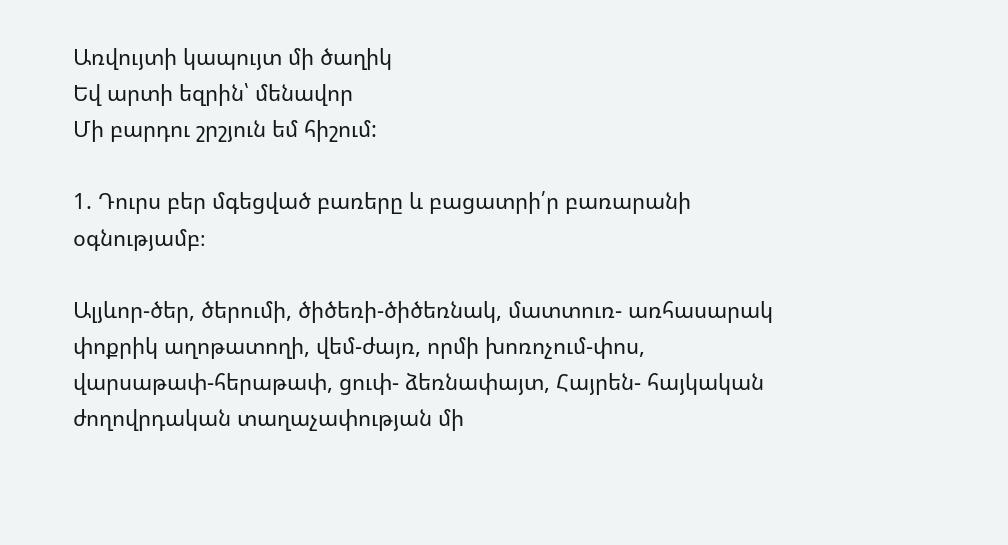Առվույտի կապույտ մի ծաղիկ
Եվ արտի եզրին՝ մենավոր
Մի բարդու շրշյուն եմ հիշում:

1. Դուրս բեր մգեցված բառերը և բացատրի՛ր բառարանի օգնությամբ։

Ալյևոր-ծեր, ծերումի, ծիծեռի-ծիծեռնակ, մատտուռ- առհասարակ փոքրիկ աղոթատողի, վեմ-ժայռ, որմի խոռոչում-փոս, վարսաթափ-հերաթափ, ցուփ- ձեռնափայտ, Հայրեն- հայկական ժողովրդական տաղաչափության մի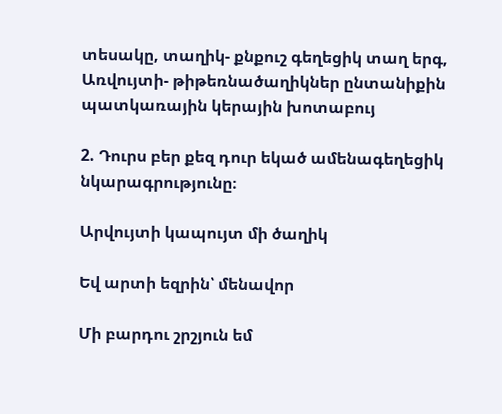տեսակը, տաղիկ- քնքուշ գեղեցիկ տաղ երգ, Առվույտի- թիթեռնածաղիկներ ընտանիքին պատկառային կերային խոտաբույ

2. Դուրս բեր քեզ դուր եկած ամենագեղեցիկ նկարագրությունը։

Արվույտի կապույտ մի ծաղիկ

Եվ արտի եզրին՝ մենավոր

Մի բարդու շրշյուն եմ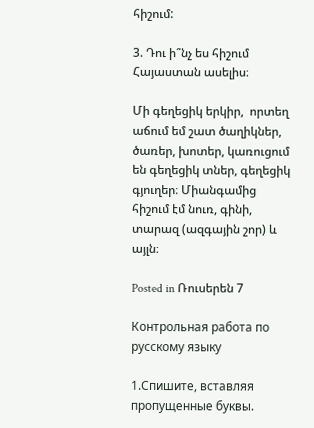հիշում:

3. Դու ի՞նչ ես հիշում Հայաստան ասելիս։

Մի գեղեցիկ երկիր,  որտեղ աճում եմ շատ ծաղիկներ, ծառեր, խոտեր, կառուցում են գեղեցիկ տներ, գեղեցիկ գյուղեր։ Միանգամից  հիշում էմ նուռ, գինի, տարազ (ազգային շոր) և այլն։

Posted in Ռուսերեն 7

Контрольная работа по русскому языку

1.Спишите, вставляя пропущенные буквы.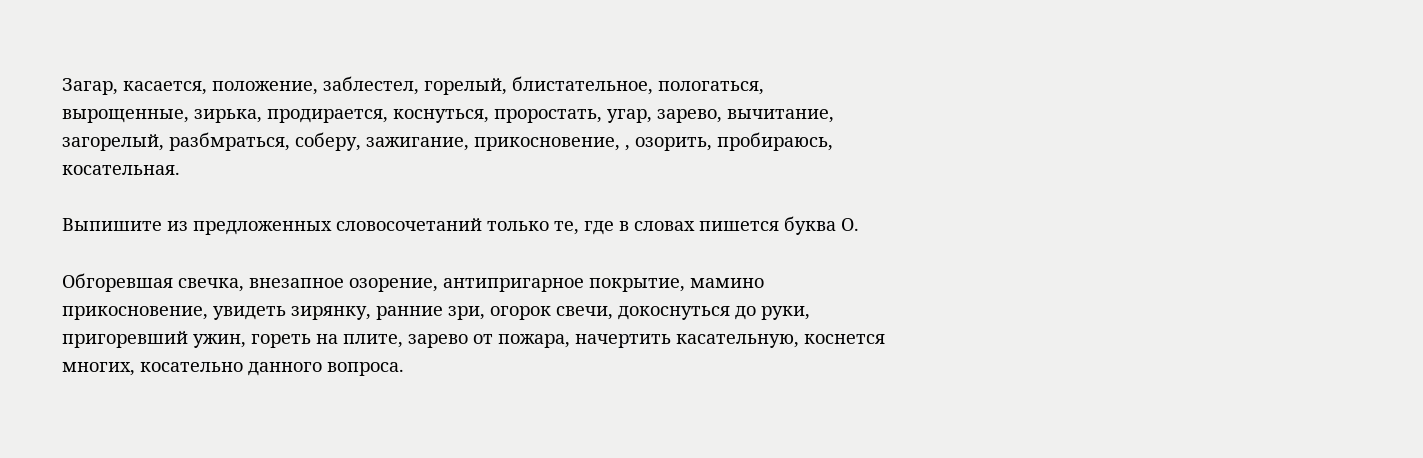Загар, касается, положение, заблестел, горелый, блистательное, пологаться, вырощенные, зирька, продирается, коснуться, проростать, угар, зарево, вычитание, загорелый, разбмраться, соберу, зажигание, прикосновение, , озорить, пробираюсь, косательная.

Выпишите из предложенных словосочетаний только те, где в словах пишется буква О.

Обгоревшая свечка, внезапное озорение, антипригарное покрытие, мамино прикосновение, увидеть зирянку, ранние зри, огорок свечи, докоснуться до руки, пригоревший ужин, гореть на плите, зарево от пожара, начертить касательную, коснется многих, косательно данного вопроса.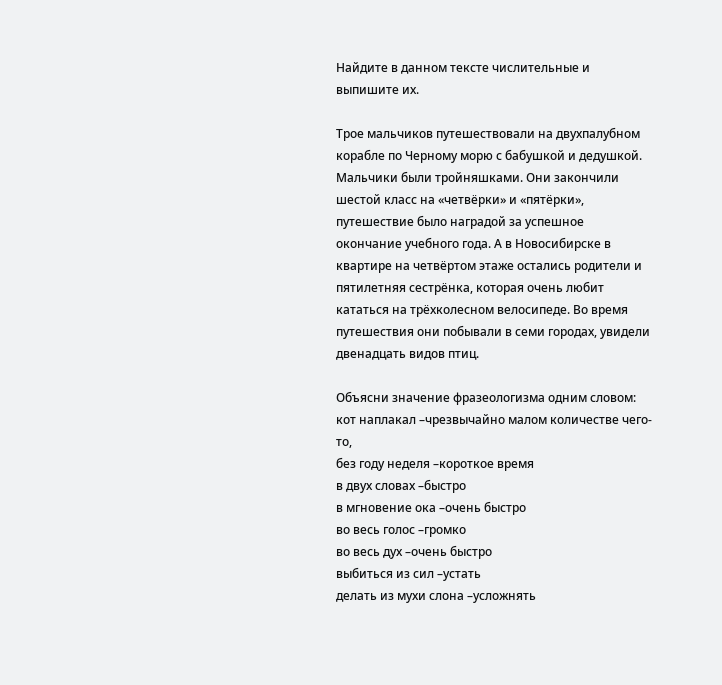Найдите в данном тексте числительные и выпишите их.

Трое мальчиков путешествовали на двухпалубном корабле по Черному морю с бабушкой и дедушкой. Мальчики были тройняшками. Они закончили шестой класс на «четвёрки» и «пятёрки», путешествие было наградой за успешное окончание учебного года. А в Новосибирске в квартире на четвёртом этаже остались родители и пятилетняя сестрёнка, которая очень любит кататься на трёхколесном велосипеде. Во время путешествия они побывали в семи городах, увидели двенадцать видов птиц.

Объясни значение фразеологизма одним словом:
кот наплакал –чрезвычайно малом количестве чего-то,
без году неделя –короткое время
в двух словах –быстро
в мгновение ока –очень быстро
во весь голос –громко
во весь дух –очень быстро
выбиться из сил –устать
делать из мухи слона –усложнять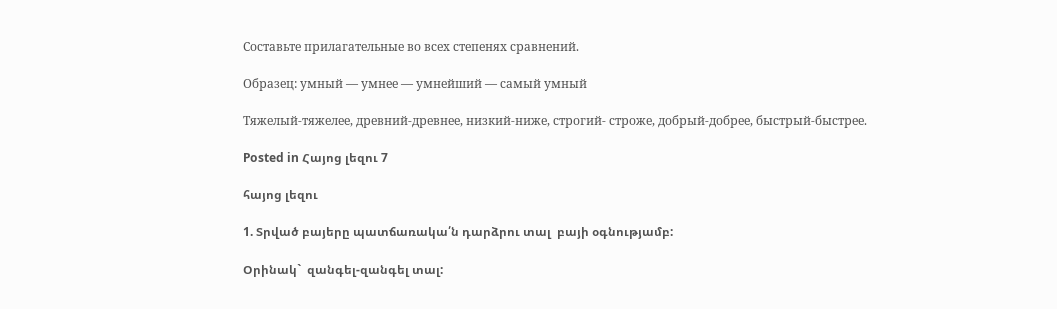Составьте прилагательные во всех степенях сравнений.

Образец: умный — умнее — умнейший — самый умный

Тяжелый-тяжелее, древний-древнее, низкий-ниже, строгий- строже, добрый-добрее, быстрый-быстрее.

Posted in Հայոց լեզու 7

հայոց լեզու

1. Տրված բայերը պատճառակա՛ն դարձրու տալ  բայի օգնությամբ:

Օրինակ`  զանգել-զանգել տալ: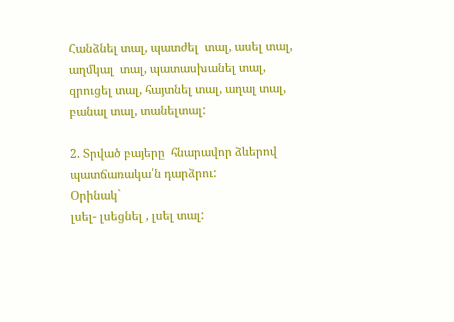Հանձնել տալ, պատժել  տալ, ասել տալ, աղմկալ  տալ, պատասխանել տալ, զրուցել տալ, հայտնել տալ, աղալ տալ, բանալ տալ, տանելտալ:

2. Տրված բայերը  հնարավոր ձևերով պատճառակա՛ն դարձրու:
Օրինակ`
լսել- լսեցնել , լսել տալ: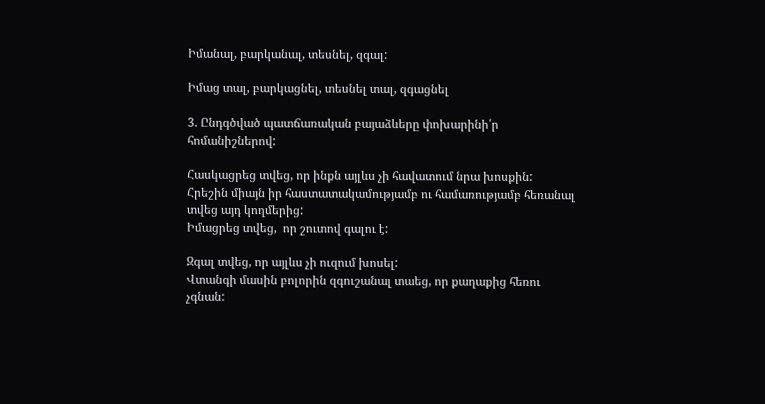Իմանալ, բարկանալ, տեսնել, զգալ:

Իմաց տալ, բարկացնել, տեսնել տալ, զգացնել

3. Ընդգծված պատճառական բայաձևերը փոխարինի՛ր հոմանիշներով:

Հասկացրեց տվեց, որ ինքն այլևս չի հավատում նրա խոսքին:
Հրեշին միայն իր հաստատակամությամբ ու համառությամբ հեռանալ տվեց այդ կողմերից:
Իմացրեց տվեց,  որ շուտով գալու է:

Զգալ տվեց, որ այլևս չի ուզում խոսել:
Վտանգի մասին բոլորին զգուշանալ տաեց, որ քաղաքից հեռու չգնան: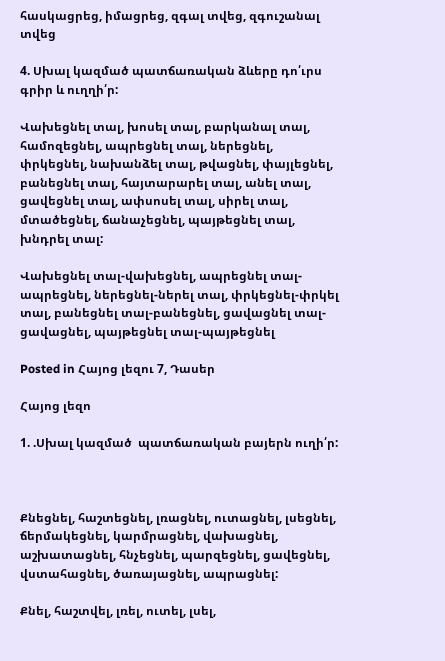հասկացրեց, իմացրեց, զգալ տվեց, զգուշանալ տվեց

4. Սխալ կազմած պատճառական ձևերը դո՛ւրս  գրիր և ուղղի՛ր:

Վախեցնել տալ, խոսել տալ, բարկանալ տալ, համոզեցնել, ապրեցնել տալ, ներեցնել, փրկեցնել, նախանձել տալ, թվացնել, փայլեցնել, բանեցնել տալ, հայտարարել տալ, անել տալ, ցավեցնել տալ, ափսոսել տալ, սիրել տալ, մտածեցնել, ճանաչեցնել, պայթեցնել տալ, խնդրել տալ:

Վախեցնել տալ-վախեցնել, ապրեցնել տալ-ապրեցնել, ներեցնել-ներել տալ, փրկեցնել-փրկել տալ, բանեցնել տալ-բանեցնել, ցավացնել տալ-ցավացնել, պայթեցնել տալ-պայթեցնել

Posted in Հայոց լեզու 7, Դասեր

Հայոց լեզո

1. .Սխալ կազմած  պատճառական բայերն ուղի՛ր:



Քնեցնել, հաշտեցնել, լռացնել, ուտացնել, լսեցնել, ճերմակեցնել, կարմրացնել, վախացնել, աշխատացնել, հնչեցնել, պարզեցնել, ցավեցնել, վստահացնել, ծառայացնել, ապրացնել:

Քնել, հաշտվել, լռել, ուտել, լսել,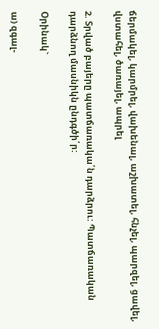ճերմակել, կարմրել, վախենալ, աշխատել, հնչել, պարզել, ցավել, վստահել, ծառայել, ապրել

2. Տրված բայերը պատճառակա՛ն դարձրու: Պատճառական դարձնող մասնիկն ընդգծի՛ր:

Օրինակ`

ա) զգալ-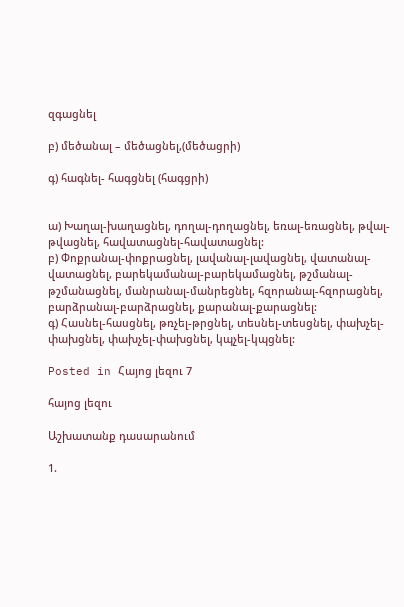զգացնել

բ) մեծանալ – մեծացնել,(մեծացրի)

գ) հագնել- հագցնել (հագցրի)


ա) Խաղալ-խաղացնել, դողալ-դողացնել, եռալ-եռացնել, թվալ-թվացնել, հավատացնել-հավատացնել:
բ) Փոքրանալ-փոքրացնել, լավանալ-լավացնել, վատանալ-վատացնել, բարեկամանալ-բարեկամացնել, թշմանալ-թշմանացնել, մանրանալ-մանրեցնել, հզորանալ-հզորացնել, բարձրանալ-բարձրացնել, քարանալ-քարացնել:
գ) Հասնել-հասցնել, թռչել-թրցնել, տեսնել-տեսցնել, փախչել-փախցնել, փախչել-փախցնել, կպչել-կպցնել:

Posted in Հայոց լեզու 7

հայոց լեզու

Աշխատանք դասարանում

1.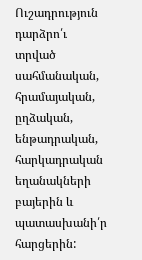Ուշադրություն դարձրո՛ւ  տրված սահմանական, հրամայական, ըղձական, ենթադրական, հարկադրական  եղանակների բայերին և պատասխանի՛ր  հարցերին: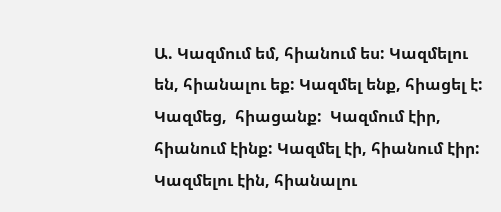Ա. Կազմում եմ, հիանում ես: Կազմելու են, հիանալու եք: Կազմել ենք, հիացել է:  Կազմեց,  հիացանք:  Կազմում էիր,  հիանում էինք: Կազմել էի, հիանում էիր: Կազմելու էին, հիանալու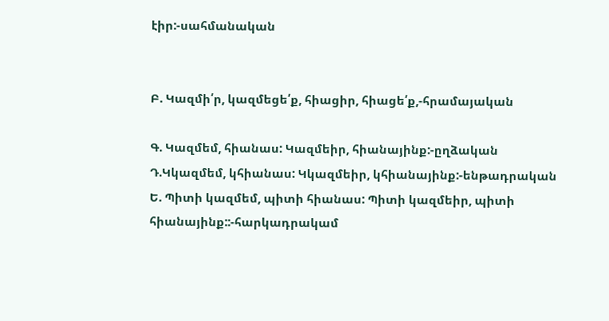էիր:-սահմանական


Բ. Կազմի՛ր, կազմեցե՛ք, հիացիր, հիացե՛ք,-հրամայական

Գ. Կազմեմ, հիանաս: Կազմեիր, հիանայինք:-ըղձական
Դ.Կկազմեմ, կհիանաս: Կկազմեիր, կհիանայինք:-ենթադրական
Ե. Պիտի կազմեմ, պիտի հիանաս: Պիտի կազմեիր, պիտի հիանայինք::-հարկադրակամ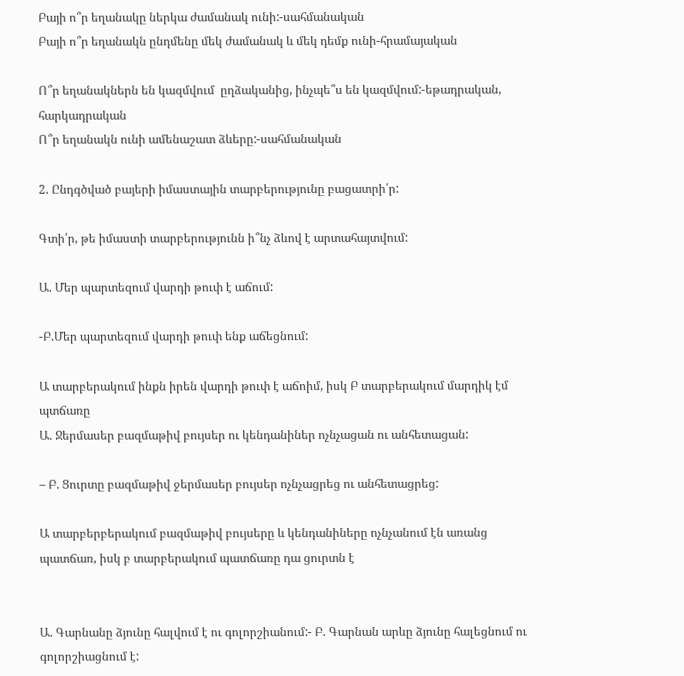Բայի ո՞ր եղանակը ներկա ժամանակ ունի:-սահմանական
Բայի ո՞ր եղանակն ընդմենը մեկ ժամանակ և մեկ դեմք ունի-հրամայական

Ո՞ր եղանակներն են կազմվում  ըղձականից, ինչպե՞ս են կազմվում:-եթադրական, հարկադրական
Ո՞ր եղանակն ունի ամենաշատ ձևերը:-սահմանական

2. Ընդգծված բայերի իմաստային տարբերությունը բացատրի՛ր:

Գտի՛ր, թե իմաստի տարբերությունն ի՞նչ ձևով է արտահայտվում:

Ա. Մեր պարտեզում վարդի թուփ է աճում:

-Բ.Մեր պարտեզում վարդի թուփ ենք աճեցնում:

Ա տարբերակում ինքն իրեն վարդի թուփ է աճոիմ, իսկ Բ տարբերակում մարդիկ էմ պտճառը
Ա. Ջերմասեր բազմաթիվ բույսեր ու կենդանիներ ոչնչացան ու անհետացան:

– Բ. Ցուրտը բազմաթիվ ջերմասեր բույսեր ոչնչացրեց ու անհետացրեց:

Ա տարբերբերակում բազմաթիվ բույսերը և կենդանիները ոչնչանում էն առանց պատճառ, իսկ բ տարբերակում պատճառը դա ցուրտն է


Ա. Գարնանը ձյունը հալվում է ու գոլորշիանում:- Բ. Գարնան արևը ձյունը հալեցնում ու գոլորշիացնում է: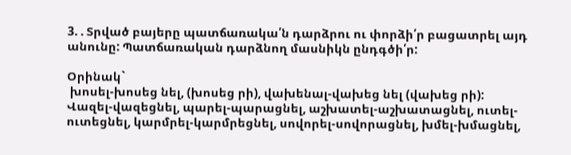3. . Տրված բայերը պատճառակա՛ն դարձրու ու փորձի՛ր բացատրել այդ անունը: Պատճառական դարձնող մասնիկն ընդգծի՛ր:

Օրինակ`
 խոսել-խոսեց նել, (խոսեց րի), վախենալ-վախեց նել (վախեց րի):
Վազել-վազեցնել, պարել-պարացնել, աշխատել-աշխատացնել, ուտել-ուտեցնել, կարմրել-կարմրեցնել, սովորել-սովորացնել, խմել-խմացնել,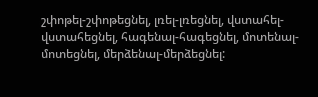շփոթել-շփոթեցնել, լռել-լռեցնել, վստահել-վստահեցնել, հագենալ-հագեցնել, մոտենալ-մոտեցնել, մերձենալ-մերձեցնել: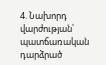4. Նախորդ վարժության՝ պատճառական դարձրած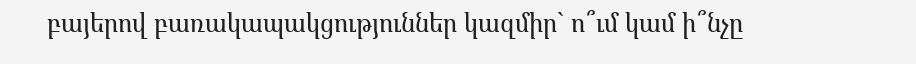բայերով բառակապակցություններ կազմիր` ո՞ւմ կամ ի՞նչը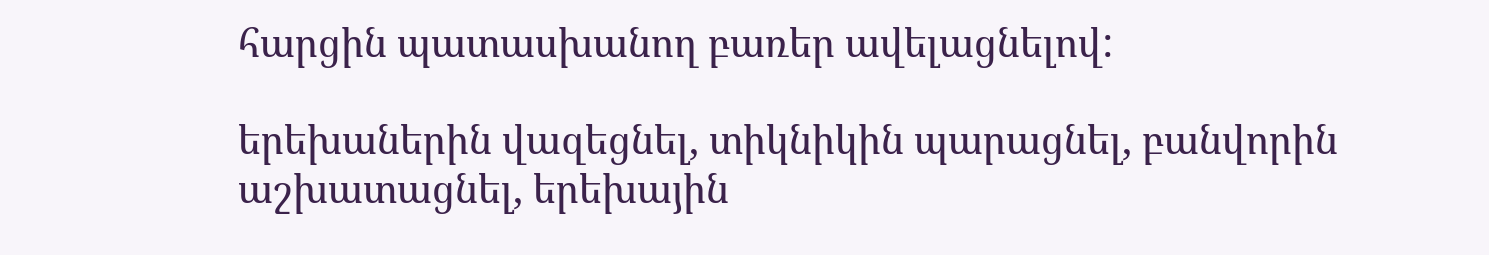հարցին պատասխանող բառեր ավելացնելով:

երեխաներին վազեցնել, տիկնիկին պարացնել, բանվորին աշխատացնել, երեխային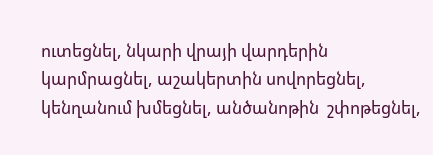ուտեցնել, նկարի վրայի վարդերին կարմրացնել, աշակերտին սովորեցնել, կենղանում խմեցնել, անծանոթին  շփոթեցնել,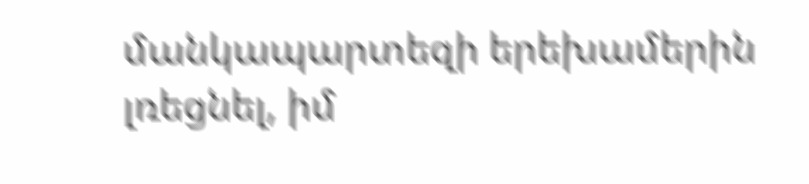մանկապարտեզի երեխամերին լռեցնել, իմ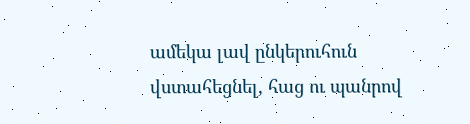ամեկա լավ ընկերուհուն վստահեցնել, հաց ու պանրով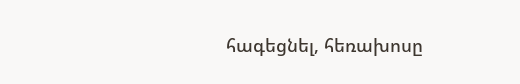հագեցնել, հեռախոսը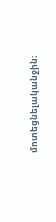մոտեցնելականջին։